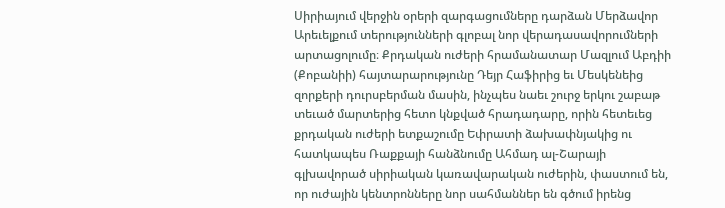Սիրիայում վերջին օրերի զարգացումները դարձան Մերձավոր Արեւելքում տերությունների գլոբալ նոր վերադասավորումների արտացոլումը։ Քրդական ուժերի հրամանատար Մազլում Աբդիի (Քոբանիի) հայտարարությունը Դեյր Հաֆիրից եւ Մեսկենեից զորքերի դուրսբերման մասին, ինչպես նաեւ շուրջ երկու շաբաթ տեւած մարտերից հետո կնքված հրադադարը, որին հետեւեց քրդական ուժերի ետքաշումը Եփրատի ձախափնյակից ու հատկապես Ռաքքայի հանձնումը Ահմադ ալ-Շարայի գլխավորած սիրիական կառավարական ուժերին, փաստում են, որ ուժային կենտրոնները նոր սահմաններ են գծում իրենց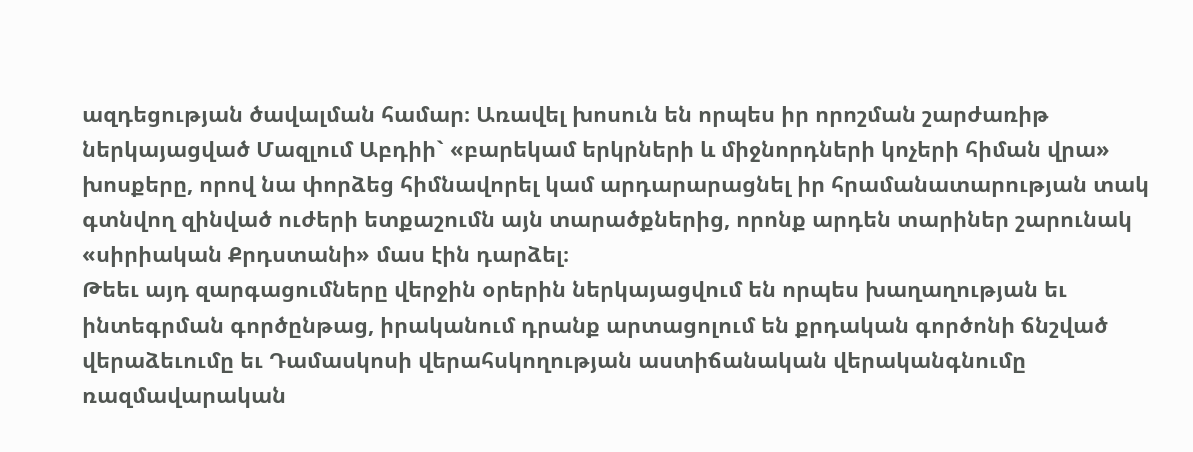ազդեցության ծավալման համար։ Առավել խոսուն են որպես իր որոշման շարժառիթ ներկայացված Մազլում Աբդիի` «բարեկամ երկրների և միջնորդների կոչերի հիման վրա» խոսքերը, որով նա փորձեց հիմնավորել կամ արդարարացնել իր հրամանատարության տակ գտնվող զինված ուժերի ետքաշումն այն տարածքներից, որոնք արդեն տարիներ շարունակ «սիրիական Քրդստանի» մաս էին դարձել։
Թեեւ այդ զարգացումները վերջին օրերին ներկայացվում են որպես խաղաղության եւ ինտեգրման գործընթաց, իրականում դրանք արտացոլում են քրդական գործոնի ճնշված վերաձեւումը եւ Դամասկոսի վերահսկողության աստիճանական վերականգնումը ռազմավարական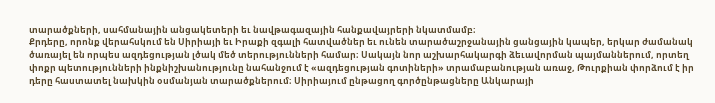տարածքների, սահմանային անցակետերի եւ նավթագազային հանքավայրերի նկատմամբ։
Քրդերը, որոնք վերահսկում են Սիրիայի եւ Իրաքի զգալի հատվածներ եւ ունեն տարածաշրջանային ցանցային կապեր, երկար ժամանակ ծառայել են որպես ազդեցության լծակ մեծ տերությունների համար։ Սակայն նոր աշխարհակարգի ձեւավորման պայմաններում, որտեղ փոքր պետությունների ինքնիշխանությունը նահանջում է «ազդեցության գոտիների» տրամաբանության առաջ, Թուրքիան փորձում է իր դերը հաստատել նախկին օսմանյան տարածքներում։ Սիրիայում ընթացող գործընթացները Անկարայի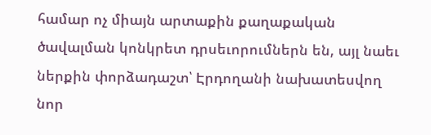համար ոչ միայն արտաքին քաղաքական ծավալման կոնկրետ դրսեւորումներն են, այլ նաեւ ներքին փորձադաշտ՝ Էրդողանի նախատեսվող նոր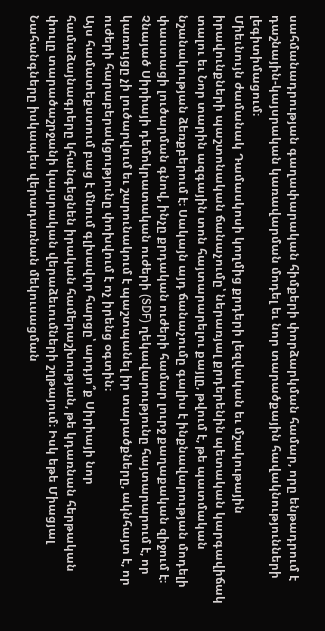սահմանադրության գաղափարական հիմքերի փորձարկման համար, որը ենթադրում է դաշնային-կայսրական կառավարման մոդել եւ նոր տարածքային հավակնությունների լեգիտիմացում։
Միեւնույն ժամանակ Դամասկոսի կողմից քրդերի լեզվական եւ մշակութային իրավունքների պաշտոնական ճանաչումը՝ ներառյալ քրդերենին պետական կարգավիճակ տալու եւ Նոր տարին ազգային տոն հայտարարելու քայլը, թվում է, թե պատմական նշանակության ձեռքբերում է։ Սակայն այդ ճանաչումը գալիս է ինքնավարության մոդելի փաստացի լուծարման գնով, ինչը քրդական ուժերի համար լուրջ քաղաքական զիջում է։ Չնայած Սիրիայի դեմոկրատական ուժերի (SDF) ղեկավարությունը հայտարարում է, որ կառույցը չի լուծարվում եւ շարունակում է պաշտպանել իր տարածքները, ակնհայտ է, որ ուժերի հարաբերակցությունը փոխվում է ոչ իրենց օգտին։
Այս համատեքստում բաց է մնում գլխավոր հարցը՝ արդյո՞ք Սիրիայի նոր համաձայնագրերը կհանգեցնեն իրական համերաշխության, թե կդառնան հերթական փուլը տարածաշրջանի կայսրական վերաձեւումների շղթայում։ Իսկ եթե Միացյալ Նահանգները իսկապես վերադառնան մեկուսացման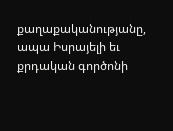քաղաքականությանը, ապա Իսրայելի եւ քրդական գործոնի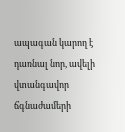ապագան կարող է դառնալ նոր, ավելի վտանգավոր ճգնաժամերի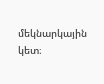մեկնարկային կետ։